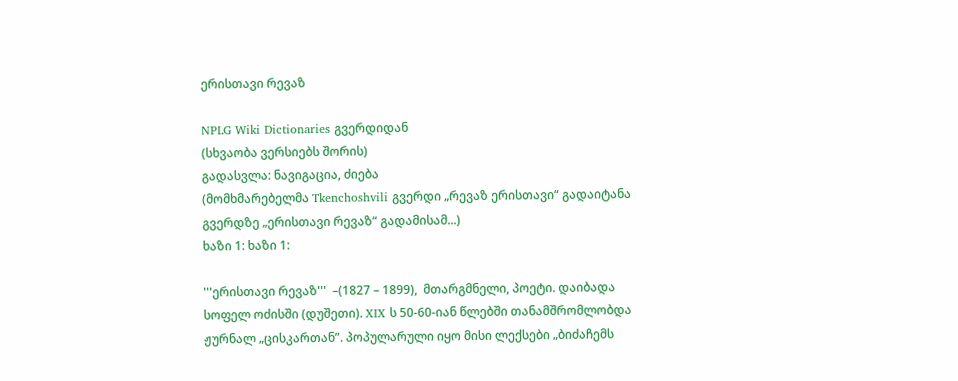ერისთავი რევაზ

NPLG Wiki Dictionaries გვერდიდან
(სხვაობა ვერსიებს შორის)
გადასვლა: ნავიგაცია, ძიება
(მომხმარებელმა Tkenchoshvili გვერდი „რევაზ ერისთავი“ გადაიტანა გვერდზე „ერისთავი რევაზ“ გადამისამ...)
ხაზი 1: ხაზი 1:

'''ერისთავი რევაზ'''  –(1827 – 1899),  მთარგმნელი, პოეტი. დაიბადა სოფელ ოძისში (დუშეთი). XIX ს 50-60-იან წლებში თანამშრომლობდა ჟურნალ „ცისკართან”. პოპულარული იყო მისი ლექსები „ბიძაჩემს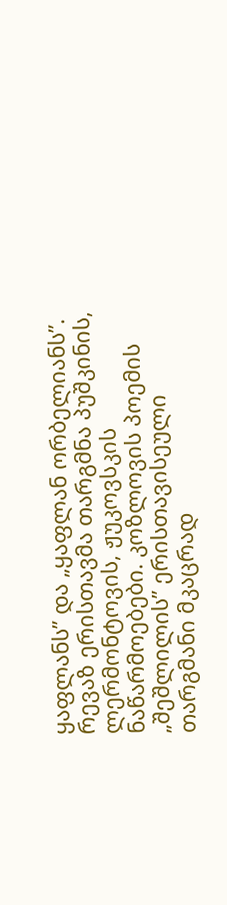ყაფლანს” და „ყაფლან ორბელიანს”. რევაზ ერისთავმა თარგმნა პუშკინის, ლერმონტოვის, ჟუკოვსკის ნაწარმოებები. კოზლოვის პოემის „შეშლილის” ერისთავისეული თარგმანი მკაცრად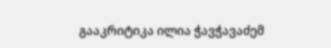გააკრიტიკა ილია ჭავჭავაძემ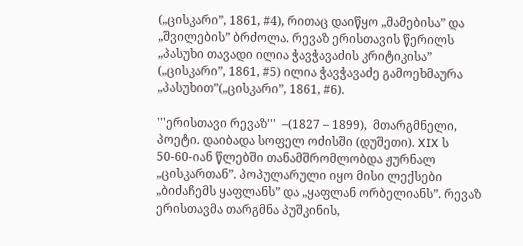(„ცისკარი”, 1861, #4), რითაც დაიწყო „მამებისა” და „შვილების” ბრძოლა. რევაზ ერისთავის წერილს „პასუხი თავადი ილია ჭავჭავაძის კრიტიკისა” („ცისკარი”, 1861, #5) ილია ჭავჭავაძე გამოეხმაურა „პასუხით”(„ცისკარი”, 1861, #6).

'''ერისთავი რევაზ'''  –(1827 – 1899),  მთარგმნელი, პოეტი. დაიბადა სოფელ ოძისში (დუშეთი). XIX ს 50-60-იან წლებში თანამშრომლობდა ჟურნალ „ცისკართან”. პოპულარული იყო მისი ლექსები „ბიძაჩემს ყაფლანს” და „ყაფლან ორბელიანს”. რევაზ ერისთავმა თარგმნა პუშკინის,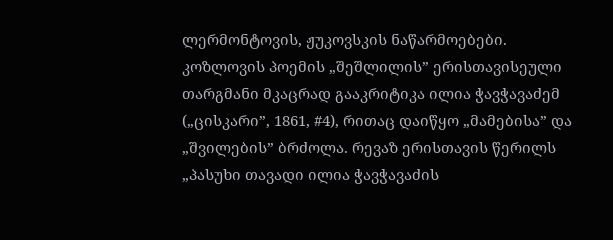ლერმონტოვის, ჟუკოვსკის ნაწარმოებები. კოზლოვის პოემის „შეშლილის” ერისთავისეული თარგმანი მკაცრად გააკრიტიკა ილია ჭავჭავაძემ („ცისკარი”, 1861, #4), რითაც დაიწყო „მამებისა” და „შვილების” ბრძოლა. რევაზ ერისთავის წერილს „პასუხი თავადი ილია ჭავჭავაძის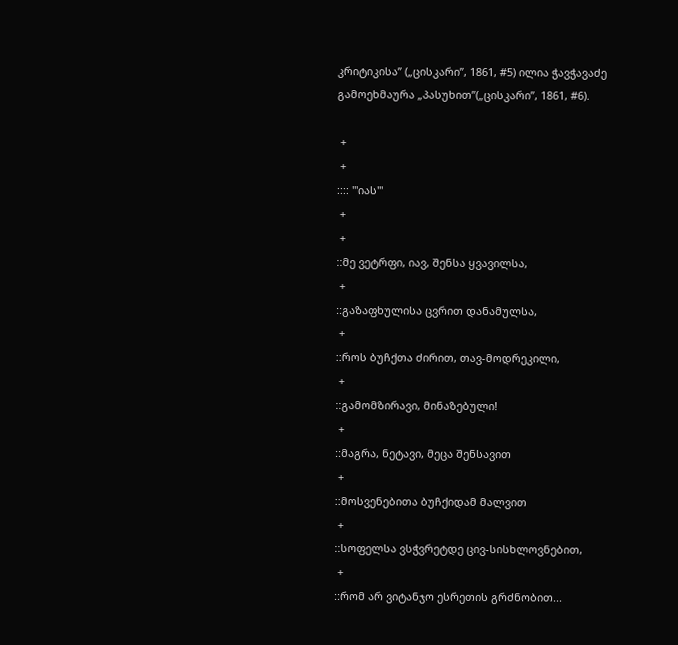კრიტიკისა” („ცისკარი”, 1861, #5) ილია ჭავჭავაძე გამოეხმაურა „პასუხით”(„ცისკარი”, 1861, #6).

 +
 +
:::: '''იას'''
 +
 +
::მე ვეტრფი, იავ, შენსა ყვავილსა,
 +
::გაზაფხულისა ცვრით დანამულსა,
 +
::როს ბუჩქთა ძირით, თავ-მოდრეკილი,
 +
::გამომზირავი, მინაზებული!
 +
::მაგრა, ნეტავი, მეცა შენსავით
 +
::მოსვენებითა ბუჩქიდამ მალვით
 +
::სოფელსა ვსჭვრეტდე ცივ-სისხლოვნებით,
 +
::რომ არ ვიტანჯო ესრეთის გრძნობით...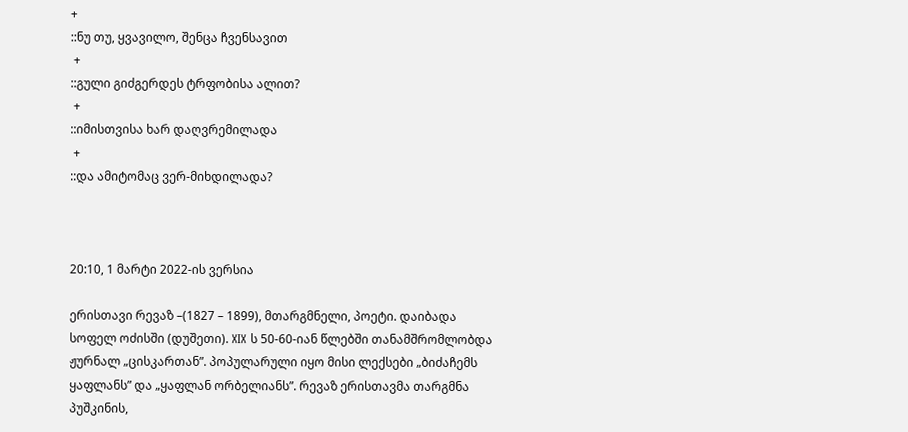+
::ნუ თუ, ყვავილო, შენცა ჩვენსავით
 +
::გული გიძგერდეს ტრფობისა ალით?
 +
::იმისთვისა ხარ დაღვრემილადა
 +
::და ამიტომაც ვერ-მიხდილადა?



20:10, 1 მარტი 2022-ის ვერსია

ერისთავი რევაზ –(1827 – 1899), მთარგმნელი, პოეტი. დაიბადა სოფელ ოძისში (დუშეთი). XIX ს 50-60-იან წლებში თანამშრომლობდა ჟურნალ „ცისკართან”. პოპულარული იყო მისი ლექსები „ბიძაჩემს ყაფლანს” და „ყაფლან ორბელიანს”. რევაზ ერისთავმა თარგმნა პუშკინის,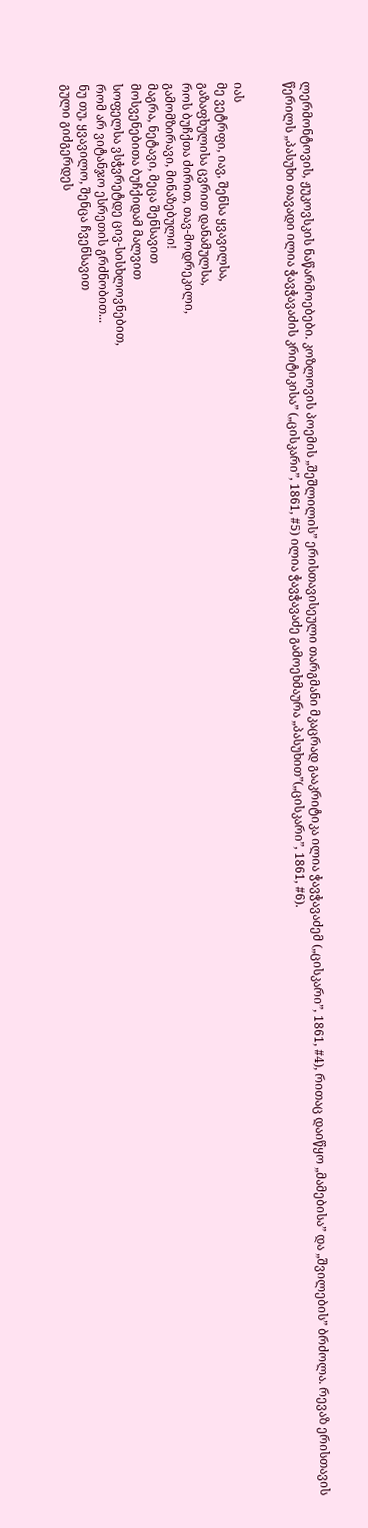ლერმონტოვის, ჟუკოვსკის ნაწარმოებები. კოზლოვის პოემის „შეშლილის” ერისთავისეული თარგმანი მკაცრად გააკრიტიკა ილია ჭავჭავაძემ („ცისკარი”, 1861, #4), რითაც დაიწყო „მამებისა” და „შვილების” ბრძოლა. რევაზ ერისთავის წერილს „პასუხი თავადი ილია ჭავჭავაძის კრიტიკისა” („ცისკარი”, 1861, #5) ილია ჭავჭავაძე გამოეხმაურა „პასუხით”(„ცისკარი”, 1861, #6).


იას
მე ვეტრფი, იავ, შენსა ყვავილსა,
გაზაფხულისა ცვრით დანამულსა,
როს ბუჩქთა ძირით, თავ-მოდრეკილი,
გამომზირავი, მინაზებული!
მაგრა, ნეტავი, მეცა შენსავით
მოსვენებითა ბუჩქიდამ მალვით
სოფელსა ვსჭვრეტდე ცივ-სისხლოვნებით,
რომ არ ვიტანჯო ესრეთის გრძნობით...
ნუ თუ, ყვავილო, შენცა ჩვენსავით
გული გიძგერდეს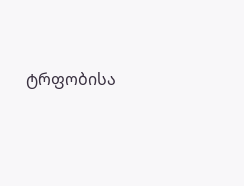ტრფობისა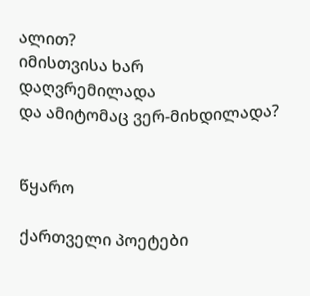ალით?
იმისთვისა ხარ დაღვრემილადა
და ამიტომაც ვერ-მიხდილადა?


წყარო

ქართველი პოეტები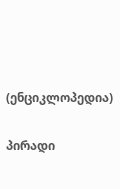(ენციკლოპედია)

პირადი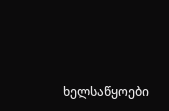ხელსაწყოები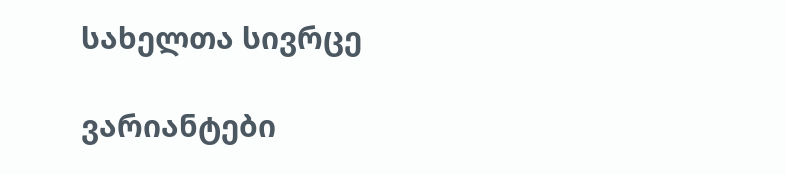სახელთა სივრცე

ვარიანტები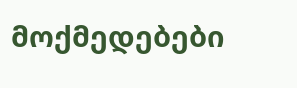მოქმედებები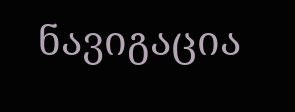ნავიგაცია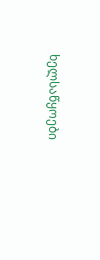ხელსაწყოები